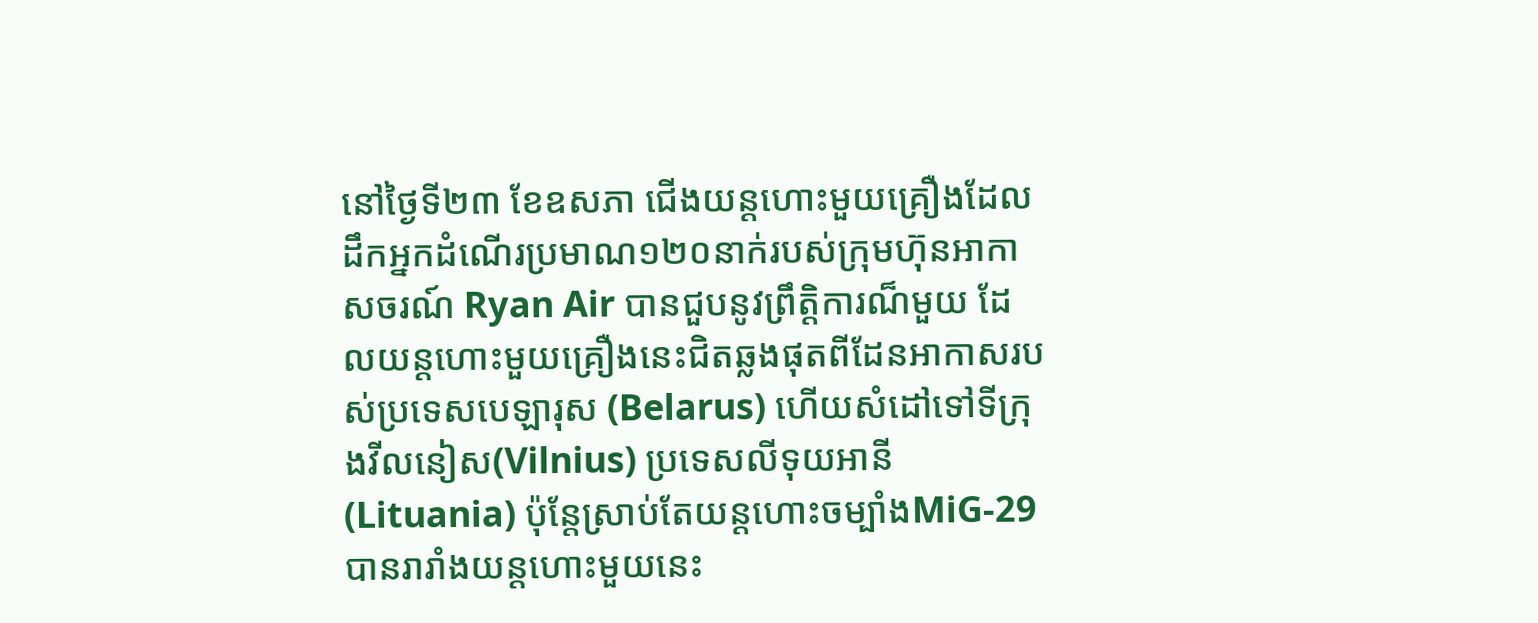នៅថ្ងៃទី២៣ ខែឧសភា ជើងយន្តហោះមួយគ្រឿងដែលដឹកអ្នកដំណើរប្រមាណ១២០នាក់របស់ក្រុមហ៊ុនអាកាសចរណ៍ Ryan Air បានជួបនូវព្រឹត្តិការណ៏មួយ ដែលយន្តហោះមួយគ្រឿងនេះជិតឆ្លងផុតពីដែនអាកាសរបស់ប្រទេសបេឡារុស (Belarus) ហើយសំដៅទៅទីក្រុងវីលនៀស(Vilnius) ប្រទេសលីទុយអានី(Lituania) ប៉ុន្តែស្រាប់តែយន្តហោះចម្បាំងMiG-29 បានរារាំងយន្តហោះមួយនេះ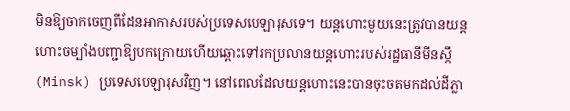មិនឱ្យចាកចេញពីដែនអាកាសរបស់ប្រទេសបេឡារុសទេ។ យន្តហោះមួយនេះត្រូវបានយន្តហោះចម្បាំងបញ្ជាឱ្យបកក្រោយហើយឆ្ពោះទៅរកប្រលានយន្តហោះរបស់រដ្ឋធានីមីនស្កឹ(Minsk) ប្រទេសបេឡារុសវិញ។ នៅពេលដែលយន្តហោះនេះបានចុះចតមកដល់ដីភ្លា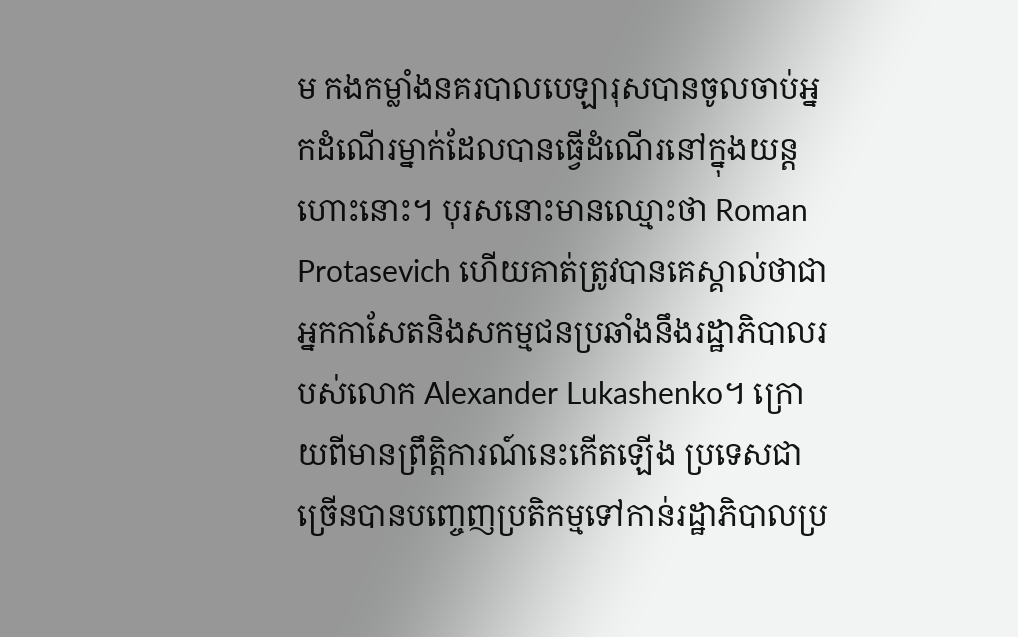ម កងកម្លាំងនគរបាលបេឡារុសបានចូលចាប់អ្នកដំណើរម្នាក់ដែលបានធ្វើដំណើរនៅក្នុងយន្តហោះនោះ។ បុរសនោះមានឈ្មោះថា Roman Protasevich ហើយគាត់ត្រូវបានគេស្គាល់ថាជាអ្នកកាសែតនិងសកម្មជនប្រឆាំងនឹងរដ្ឋាភិបាលរបស់លោក Alexander Lukashenko។ ក្រោយពីមានព្រឹត្តិការណ៍នេះកើតឡើង ប្រទេសជាច្រើនបានបញ្ចេញប្រតិកម្មទៅកាន់រដ្ឋាភិបាលប្រ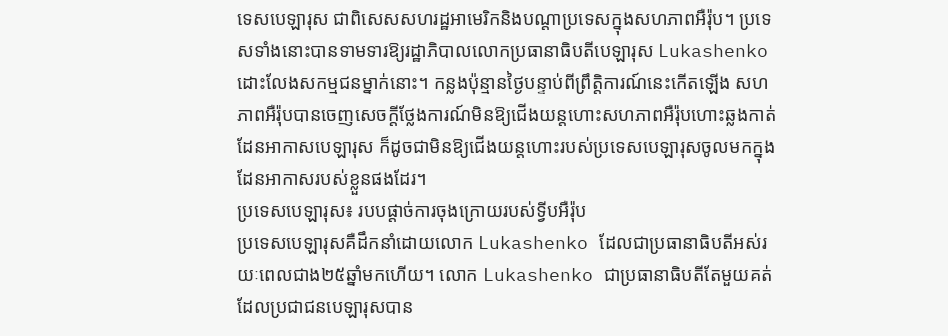ទេសបេឡារុស ជាពិសេសសហរដ្ឋអាមេរិកនិងបណ្តាប្រទេសក្នុងសហភាពអឺរ៉ុប។ ប្រទេសទាំងនោះបានទាមទារឱ្យរដ្ឋាភិបាលលោកប្រធានាធិបតីបេឡារុស Lukashenko ដោះលែងសកម្មជនម្នាក់នោះ។ កន្លងប៉ុន្មានថ្ងៃបន្ទាប់ពីព្រឹត្តិការណ៍នេះកើតឡើង សហភាពអឺរ៉ុបបានចេញសេចក្តីថ្លែងការណ៍មិនឱ្យជើងយន្តហោះសហភាពអឺរ៉ុបហោះឆ្លងកាត់ដែនអាកាសបេឡារុស ក៏ដូចជាមិនឱ្យជើងយន្តហោះរបស់ប្រទេសបេឡារុសចូលមកក្នុងដែនអាកាសរបស់ខ្លួនផងដែរ។
ប្រទេសបេឡារុស៖ របបផ្តាច់ការចុងក្រោយរបស់ទ្វីបអឺរ៉ុប
ប្រទេសបេឡារុសគឺដឹកនាំដោយលោក Lukashenko ដែលជាប្រធានាធិបតីអស់រយៈពេលជាង២៥ឆ្នាំមកហើយ។ លោក Lukashenko ជាប្រធានាធិបតីតែមួយគត់ដែលប្រជាជនបេឡារុសបាន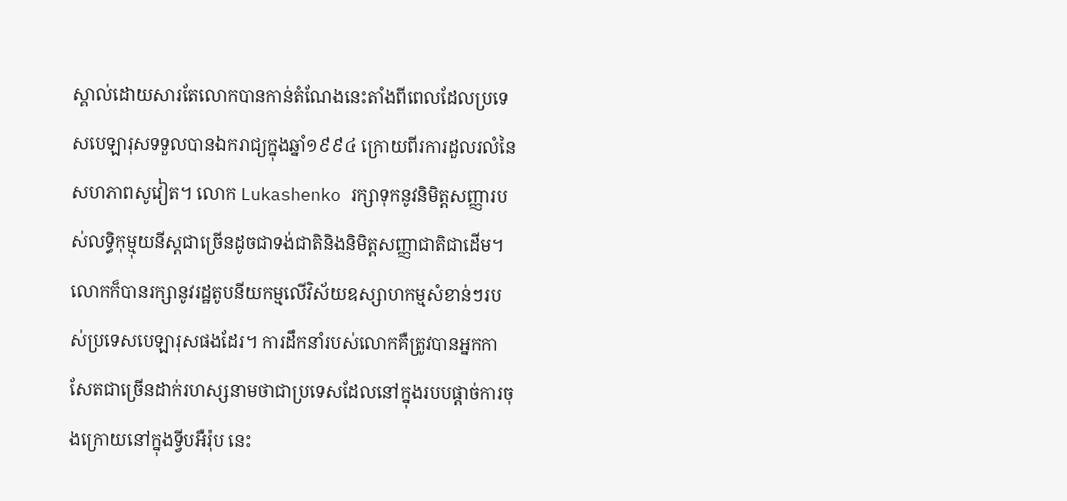ស្គាល់ដោយសារតែលោកបានកាន់តំណែងនេះតាំងពីពេលដែលប្រទេសបេឡារុសទទួលបានឯករាជ្យក្នុងឆ្នាំ១៩៩៤ ក្រោយពីរការដួលរលំនៃសហភាពសូវៀត។ លោក Lukashenko រក្សាទុកនូវនិមិត្តសញ្ញារបស់លទ្ធិកុម្មុយនីស្តជាច្រើនដូចជាទង់ជាតិនិងនិមិត្តសញ្ញាជាតិជាដើម។ លោកក៏បានរក្សានូវរដ្ឋតូបនីយកម្មលើវិស័យឧស្សាហកម្មសំខាន់ៗរបស់ប្រទេសបេឡារុសផងដែរ។ ការដឹកនាំរបស់លោកគឺត្រូវបានអ្នកកាសែតជាច្រើនដាក់រហស្សនាមថាជាប្រទេសដែលនៅក្នុងរបបផ្តាច់ការចុងក្រោយនៅក្នុងទ្វីបអឺរ៉ុប នេះ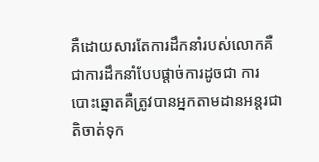គឺដោយសារតែការដឹកនាំរបស់លោកគឺជាការដឹកនាំបែបផ្តាច់ការដូចជា ការបោះឆ្នោតគឺត្រូវបានអ្នកតាមដានអន្តរជាតិចាត់ទុក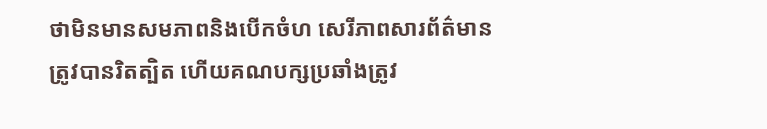ថាមិនមានសមភាពនិងបើកចំហ សេរីភាពសារព័ត៌មានត្រូវបានរិតត្បិត ហើយគណបក្សប្រឆាំងត្រូវ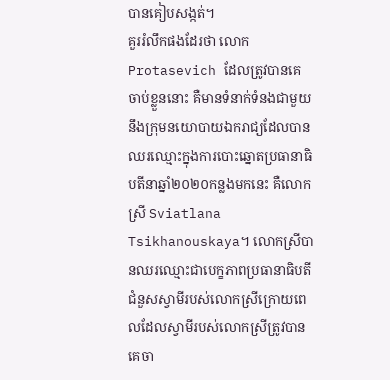បានគៀបសង្កត់។
គួររំលឹកផងដែរថា លោកProtasevich ដែលត្រូវបានគេចាប់ខ្លួននោះ គឺមានទំនាក់ទំនងជាមួយនឹងក្រុមនយោបាយឯករាជ្យដែលបានឈរឈ្មោះក្នុងការបោះឆ្នោតប្រធានាធិបតីនាឆ្នាំ២០២០កន្លងមកនេះ គឺលោកស្រី Sviatlana Tsikhanouskaya។ លោកស្រីបានឈរឈ្មោះជាបេក្ខភាពប្រធានាធិបតីជំនួសស្វាមីរបស់លោកស្រីក្រោយពេលដែលស្វាមីរបស់លោកស្រីត្រូវបានគេចា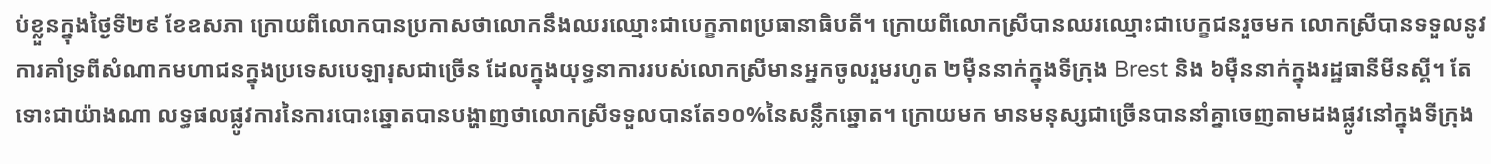ប់ខ្លួនក្នុងថ្ងៃទី២៩ ខែឧសភា ក្រោយពីលោកបានប្រកាសថាលោកនឹងឈរឈ្មោះជាបេក្ខភាពប្រធានាធិបតី។ ក្រោយពីលោកស្រីបានឈរឈ្មោះជាបេក្ខជនរួចមក លោកស្រីបានទទួលនូវការគាំទ្រពីសំណាកមហាជនក្នុងប្រទេសបេឡារុសជាច្រើន ដែលក្នុងយុទ្ធនាការរបស់លោកស្រីមានអ្នកចូលរួមរហូត ២ម៉ឺននាក់ក្នុងទីក្រុង Brest និង ៦ម៉ឺននាក់ក្នុងរដ្ឋធានីមីនស្គី។ តែទោះជាយ៉ាងណា លទ្ធផលផ្លូវការនៃការបោះឆ្នោតបានបង្ហាញថាលោកស្រីទទួលបានតែ១០%នៃសន្លឹកឆ្នោត។ ក្រោយមក មានមនុស្សជាច្រើនបាននាំគ្នាចេញតាមដងផ្លូវនៅក្នុងទីក្រុង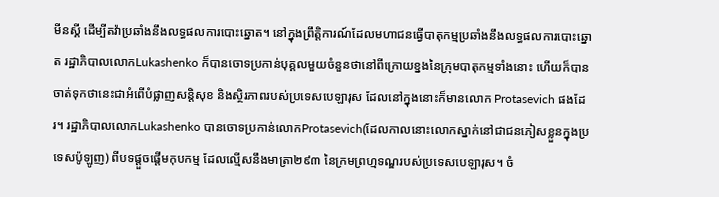មីនស្គី ដើម្បីតវ៉ាប្រឆាំងនឹងលទ្ធផលការបោះឆ្នោត។ នៅក្នុងព្រឹត្តិការណ៍ដែលមហាជនធ្វើបាតុកម្មប្រឆាំងនឹងលទ្ធផលការបោះឆ្នោត រដ្ឋាភិបាលលោកLukashenko ក៏បានចោទប្រកាន់បុគ្គលមួយចំនួនថានៅពីក្រោយខ្នងនៃក្រុមបាតុកម្មទាំងនោះ ហើយក៏បានចាត់ទុកថានេះជាអំពើបំផ្លាញសន្តិសុខ និងស្ថិរភាពរបស់ប្រទេសបេឡារុស ដែលនៅក្នុងនោះក៏មានលោក Protasevich ផងដែរ។ រដ្ឋាភិបាលលោកLukashenko បានចោទប្រកាន់លោកProtasevich(ដែលកាលនោះលោកស្នាក់នៅជាជនភៀសខ្លួនក្នុងប្រទេសប៉ូឡូញ) ពីបទផ្តួចផ្តើមកុបកម្ម ដែលល្មើសនឹងមាត្រា២៩៣ នៃក្រមព្រហ្មទណ្ឌរបស់ប្រទេសបេឡារុស។ ចំ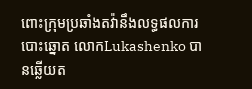ពោះក្រុមប្រឆាំងតវ៉ានឹងលទ្ធផលការបោះឆ្នោត លោកLukashenko បានឆ្លើយត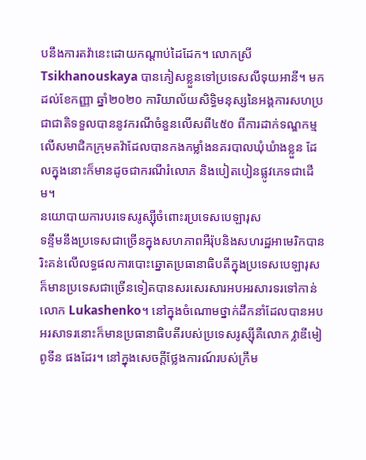បនឹងការតវ៉ានេះដោយកណ្តាប់ដៃដែក។ លោកស្រី Tsikhanouskaya បានភៀសខ្លួនទៅប្រទេសលីទុយអានី។ មកដល់ខែកញ្ញា ឆ្នាំ២០២០ ការិយាល័យសិទ្ធិមនុស្សនៃអង្គការសហប្រជាជាតិទទួលបាននូវករណីចំនួនលើសពី៤៥០ ពីការដាក់ទណ្ឌកម្មលើសមាជិកក្រុមតវ៉ាដែលបានកងកម្លាំងនគរបាលឃុំឃំាងខ្លួន ដែលក្នុងនោះក៏មានដូចជាករណីរំលោភ និងបៀតបៀនផ្លូវភេទជាដើម។
នយោបាយការបរទេសរូស្ស៊ីចំពោះរប្រទេសបេឡារុស
ទន្ទឹមនឹងប្រទេសជាច្រើនក្នុងសហភាពអឺរ៉ុបនិងសហរដ្ឋអាមេរិកបានរិះគន់លើលទ្ធផលការបោះឆ្នោតប្រធានាធិបតីក្នុងប្រទេសបេឡារុស ក៏មានប្រទេសជាច្រើនទៀតបានសរសេរសារអបអរសារទរទៅកាន់លោក Lukashenko។ នៅក្នុងចំណោមថ្នាក់ដឹកនាំដែលបានអបអរសាទរនោះក៏មានប្រធានាធិបតីរបស់ប្រទេសរូស្ស៊ីគឺលោក វ្លាឌីមៀ ពូទីន ផងដែរ។ នៅក្នុងសេចក្តីថ្លែងការណ៍របស់ក្រឹម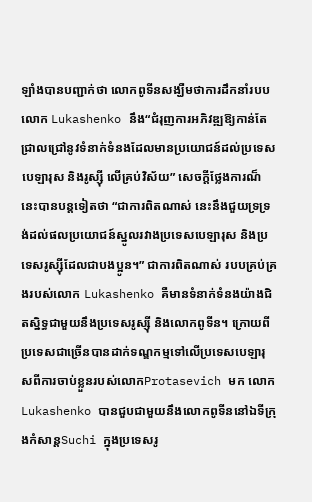ឡាំងបានបញ្ជាក់ថា លោកពូទីនសង្ឃឺមថាការដឹកនាំរបបលោក Lukashenko នឹង“ជំរុញការអភិវឌ្ឍឱ្យកាន់តែជ្រាលជ្រៅនូវទំនាក់ទំនងដែលមានប្រយោជន៍ដល់ប្រទេសបេឡារុស និងរូស្ស៊ី លើគ្រប់វិស័យ” សេចក្តីថ្លែងការណ៏នេះបានបន្តទៀតថា “ជាការពិតណាស់ នេះនឹងជួយទ្រទ្រង់ដល់ផលប្រយោជន៍ស្នូលរវាងប្រទេសបេឡារុស និងប្រទេសរូស្ស៊ីដែលជាបងប្អូន។” ជាការពិតណាស់ របបគ្រប់គ្រងរបស់លោក Lukashenko គឺមានទំនាក់ទំនងយ៉ាងជិតស្និទ្ធជាមួយនឹងប្រទេសរូស្ស៊ី និងលោកពូទីន។ ក្រោយពីប្រទេសជាច្រើនបានដាក់ទណ្ឌកម្មទៅលើប្រទេសបេឡារុសពីការចាប់ខ្លួនរបស់លោកProtasevich មក លោកLukashenko បានជួបជាមួយនឹងលោកពូទីននៅឯទីក្រុងកំសាន្តSuchi ក្នុងប្រទេសរូ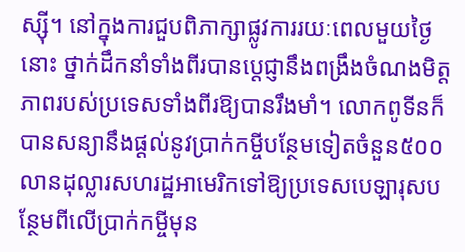ស្ស៊ី។ នៅក្នុងការជួបពិភាក្សាផ្លូវការរយៈពេលមួយថ្ងៃនោះ ថ្នាក់ដឹកនាំទាំងពីរបានប្តេជ្ញានឹងពង្រឹងចំណងមិត្តភាពរបស់ប្រទេសទាំងពីរឱ្យបានរឹងមាំ។ លោកពូទីនក៏បានសន្យានឹងផ្តល់នូវប្រាក់កម្ចីបន្ថែមទៀតចំនួន៥០០លានដុល្លារសហរដ្ឋអាមេរិកទៅឱ្យប្រទេសបេឡារុសបន្ថែមពីលើប្រាក់កម្ចីមុន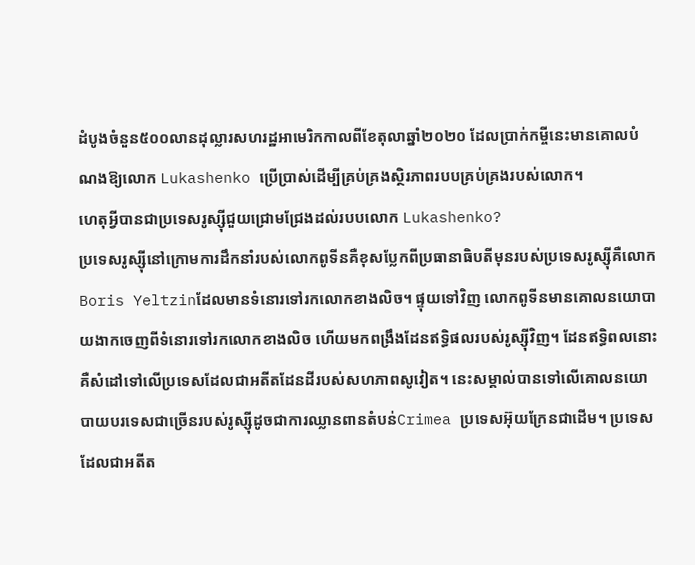ដំបូងចំនួន៥០០លានដុល្លារសហរដ្ឋអាមេរិកកាលពីខែតុលាឆ្នាំ២០២០ ដែលប្រាក់កម្ចីនេះមានគោលបំណងឱ្យលោក Lukashenko ប្រើប្រាស់ដើម្បីគ្រប់គ្រងស្ថិរភាពរបបគ្រប់គ្រងរបស់លោក។
ហេតុអ្វីបានជាប្រទេសរូស្ស៊ីជួយជ្រោមជ្រែងដល់របបលោក Lukashenko?
ប្រទេសរូស្ស៊ីនៅក្រោមការដឹកនាំរបស់លោកពូទីនគឺខុសប្លែកពីប្រធានាធិបតីមុនរបស់ប្រទេសរូស្ស៊ីគឺលោក Boris Yeltzinដែលមានទំនោរទៅរកលោកខាងលិច។ ផ្ទុយទៅវិញ លោកពូទីនមានគោលនយោបាយងាកចេញពីទំនោរទៅរកលោកខាងលិច ហើយមកពង្រឹងដែនឥទ្ធិផលរបស់រូស្ស៊ីវិញ។ ដែនឥទ្ធិពលនោះគឺសំដៅទៅលើប្រទេសដែលជាអតីតដែនដីរបស់សហភាពសូវៀត។ នេះសម្គាល់បានទៅលើគោលនយោបាយបរទេសជាច្រើនរបស់រូស្ស៊ីដូចជាការឈ្លានពានតំបន់Crimea ប្រទេសអ៊ុយក្រែនជាដើម។ ប្រទេសដែលជាអតីត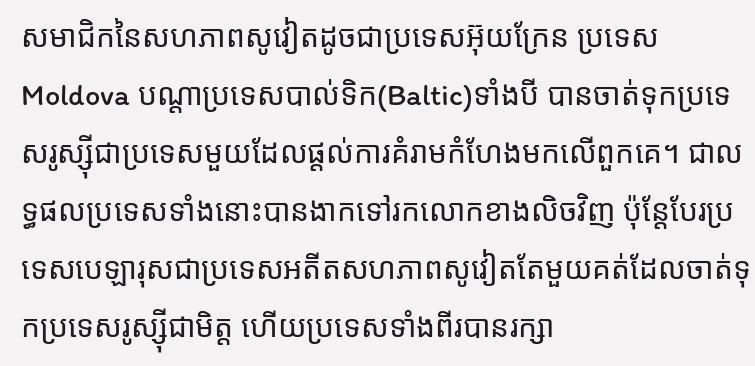សមាជិកនៃសហភាពសូវៀតដូចជាប្រទេសអ៊ុយក្រែន ប្រទេស Moldova បណ្តាប្រទេសបាល់ទិក(Baltic)ទាំងបី បានចាត់ទុកប្រទេសរូស្ស៊ីជាប្រទេសមួយដែលផ្តល់ការគំរាមកំហែងមកលើពួកគេ។ ជាលទ្ធផលប្រទេសទាំងនោះបានងាកទៅរកលោកខាងលិចវិញ ប៉ុន្តែបែរប្រទេសបេឡារុសជាប្រទេសអតីតសហភាពសូវៀតតែមួយគត់ដែលចាត់ទុកប្រទេសរូស្ស៊ីជាមិត្ត ហើយប្រទេសទាំងពីរបានរក្សា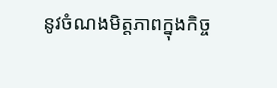នូវចំណងមិត្តភាពក្នុងកិច្ច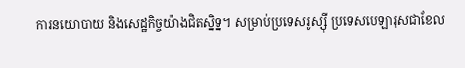ការនយោបាយ និងសេដ្ឋកិច្ចយ៉ាងជិតសិ្នទ្ន។ សម្រាប់ប្រទេសរូស្ស៊ី ប្រទេសបេឡារុសជាខែល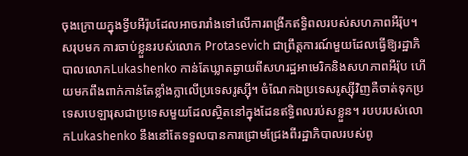ចុងក្រោយក្នុងទ្វីបអឺរ៉ុបដែលអាចរារាំងទៅលើការពង្រីកឥទ្ធិពលរបស់សហភាពអឺរ៉ុប។
សរុបមក ការចាប់ខ្លួនរបស់លោក Protasevich ជាព្រឹត្តការណ៍មួយដែលធ្វើឱ្យរដ្ឋាភិបាលលោកLukashenko កាន់តែឃ្លាតឆ្ងាយពីសហរដ្ឋអាមេរិកនិងសហភាពអឺរ៉ុប ហើយមកពឹងពាក់កាន់តែខ្លាំងក្លាលើប្រទេសរូស្ស៊ី។ ចំណែកឯប្រទេសរូស្ស៊ីវិញគឺចាត់ទុកប្រទេសបេឡារុសជាប្រទេសមួយដែលស្ថិតនៅក្នុងដែនឥទ្ធិពលរប់សខ្លួន។ របបរបស់លោកLukashenko នឹងនៅតែទទួលបានការជ្រោមជ្រែងពីរដ្ឋាភិបាលរបស់ពូ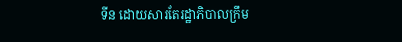ទីន ដោយសារតែរដ្ឋាភិបាលក្រឹម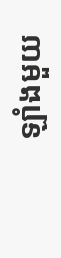ឡាំងមួយ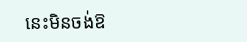នេះមិនចង់ឱ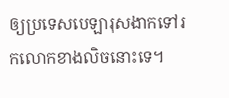ឲ្យប្រទេសបេឡារុសងាកទៅរកលោកខាងលិចនោះទេ។